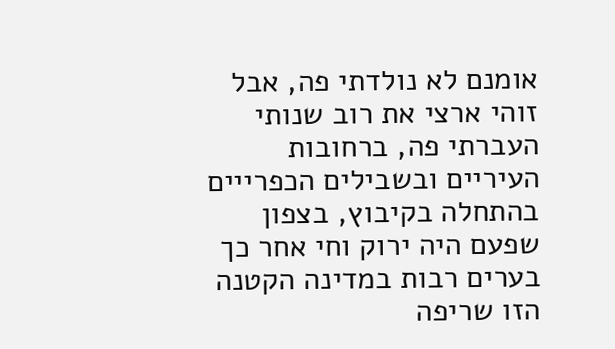אומנם לא נולדתי פה, אבל זוהי ארצי את רוב שנותי העברתי פה, ברחובות העיריים ובשבילים הכפרייים בהתחלה בקיבוץ, בצפון שפעם היה ירוק וחי אחר כך בערים רבות במדינה הקטנה הזו שריפה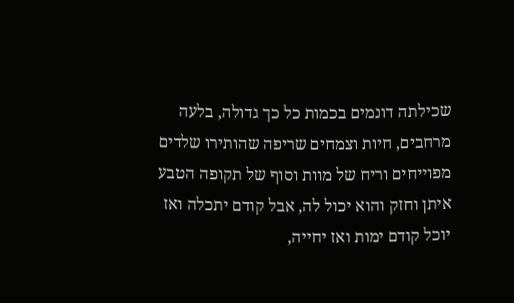שכילתה דונמים בכמות כל כך גדולה, בלעה מרחבים, חיות וצמחים שריפה שהותירו שלדים מפוייחים וריח של מוות וסוף של תקופה הטבע איתן וחזק והוא יכול לה, אבל קודם יתכלה ואז יוכל קודם ימות ואז יחייה,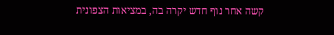קשה אחר נוף חדש יקרה בה, במציאות הצפונית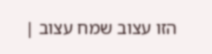הזו עצוב שמח עצוב |